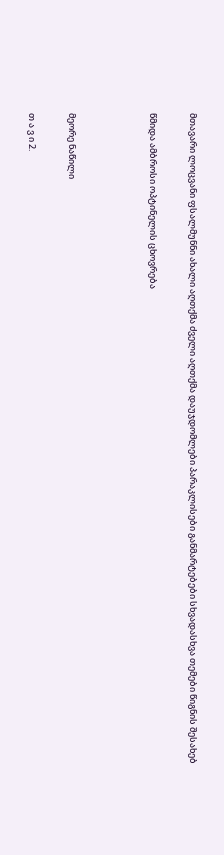მთავარი ლოცვანი ფსალმუნნი ახალი აღთქმა ძველი აღთქმა დაუჯდომლები პარაკლისები განმარტებები სხვადასხვა თემები წიგნის შესახებ

წმიდა ამბროსი ოპტინელის ცხოვრება



მეორე ნაწილი

თ ა ვ ი 2.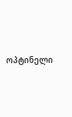ოპტინელი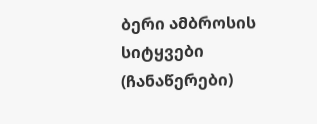ბერი ამბროსის სიტყვები
(ჩანაწერები)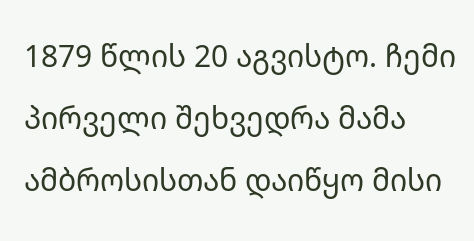1879 წლის 20 აგვისტო. ჩემი პირველი შეხვედრა მამა ამბროსისთან დაიწყო მისი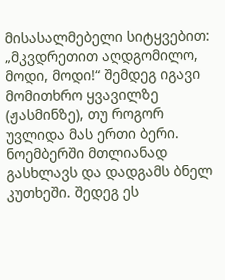მისასალმებელი სიტყვებით: „მკვდრეთით აღდგომილო, მოდი, მოდი!“ შემდეგ იგავი მომითხრო ყვავილზე (ჟასმინზე), თუ როგორ უვლიდა მას ერთი ბერი. ნოემბერში მთლიანად გასხლავს და დადგამს ბნელ კუთხეში. შედეგ ეს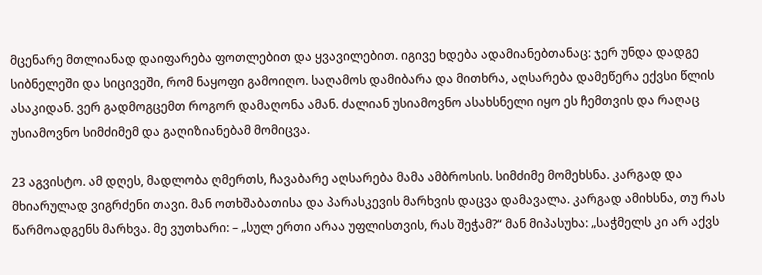მცენარე მთლიანად დაიფარება ფოთლებით და ყვავილებით. იგივე ხდება ადამიანებთანაც: ჯერ უნდა დადგე სიბნელეში და სიცივეში, რომ ნაყოფი გამოიღო. საღამოს დამიბარა და მითხრა, აღსარება დამეწერა ექვსი წლის ასაკიდან. ვერ გადმოგცემთ როგორ დამაღონა ამან. ძალიან უსიამოვნო ასახსნელი იყო ეს ჩემთვის და რაღაც უსიამოვნო სიმძიმემ და გაღიზიანებამ მომიცვა.

23 აგვისტო. ამ დღეს, მადლობა ღმერთს, ჩავაბარე აღსარება მამა ამბროსის. სიმძიმე მომეხსნა. კარგად და მხიარულად ვიგრძენი თავი. მან ოთხშაბათისა და პარასკევის მარხვის დაცვა დამავალა. კარგად ამიხსნა, თუ რას წარმოადგენს მარხვა. მე ვუთხარი: – „სულ ერთი არაა უფლისთვის, რას შეჭამ?“ მან მიპასუხა: „საჭმელს კი არ აქვს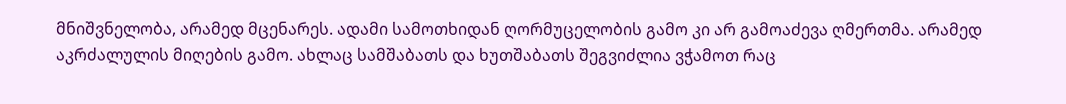მნიშვნელობა, არამედ მცენარეს. ადამი სამოთხიდან ღორმუცელობის გამო კი არ გამოაძევა ღმერთმა. არამედ აკრძალულის მიღების გამო. ახლაც სამშაბათს და ხუთშაბათს შეგვიძლია ვჭამოთ რაც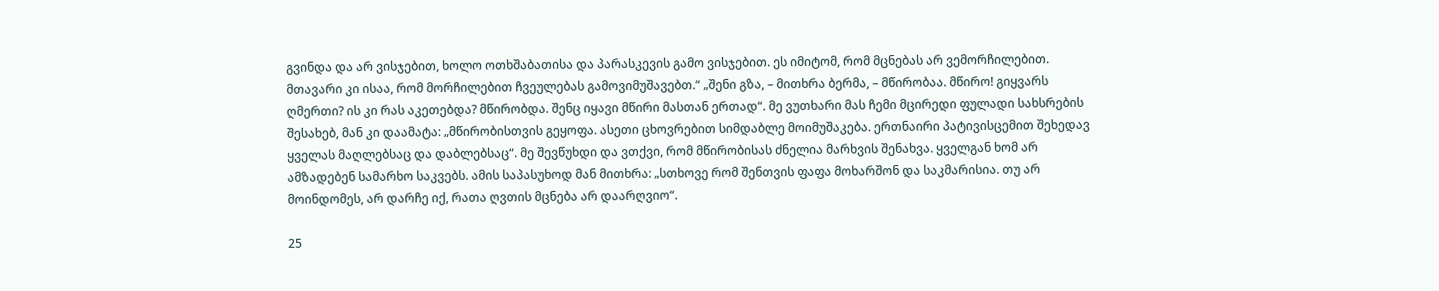გვინდა და არ ვისჯებით, ხოლო ოთხშაბათისა და პარასკევის გამო ვისჯებით. ეს იმიტომ, რომ მცნებას არ ვემორჩილებით. მთავარი კი ისაა, რომ მორჩილებით ჩვეულებას გამოვიმუშავებთ.“ „შენი გზა, – მითხრა ბერმა, – მწირობაა. მწირო! გიყვარს ღმერთი? ის კი რას აკეთებდა? მწირობდა. შენც იყავი მწირი მასთან ერთად“. მე ვუთხარი მას ჩემი მცირედი ფულადი სახსრების შესახებ, მან კი დაამატა: „მწირობისთვის გეყოფა. ასეთი ცხოვრებით სიმდაბლე მოიმუშაკება. ერთნაირი პატივისცემით შეხედავ ყველას მაღლებსაც და დაბლებსაც“. მე შევწუხდი და ვთქვი, რომ მწირობისას ძნელია მარხვის შენახვა. ყველგან ხომ არ ამზადებენ სამარხო საკვებს. ამის საპასუხოდ მან მითხრა: „სთხოვე რომ შენთვის ფაფა მოხარშონ და საკმარისია. თუ არ მოინდომეს, არ დარჩე იქ, რათა ღვთის მცნება არ დაარღვიო“.

25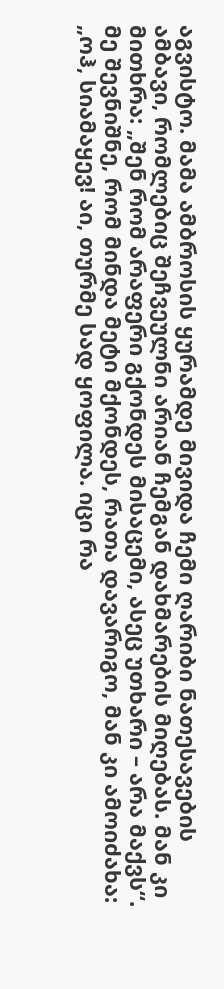აგვისტო. მამა ამბროსის ყურამდე მივიდა ჩემი ღარიბი ნათესავების ამბავი, რომლებიც შეჩვეულნი არიან ჩემგან დახმარების მიღებას. მან კი მითხრა: „შენ რომ არაფერი გქონდეს მისაცემი, ასეც უთხარი – არა მაქვს“. მე შევნიშნე, რომ მინდა მეტი მქონდეს, რათა დავარიგო, მან კი ამოიძახა: „ოჰ, სიამაყევ! აი, თურმე სად ყოფილა. იცი რა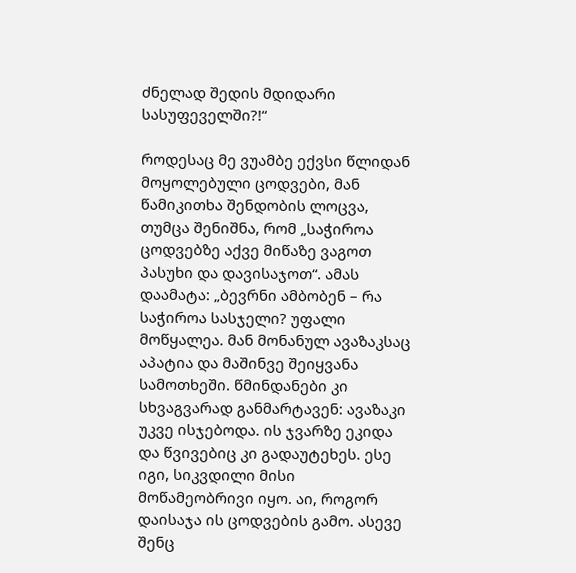ძნელად შედის მდიდარი სასუფეველში?!“

როდესაც მე ვუამბე ექვსი წლიდან მოყოლებული ცოდვები, მან წამიკითხა შენდობის ლოცვა, თუმცა შენიშნა, რომ „საჭიროა ცოდვებზე აქვე მიწაზე ვაგოთ პასუხი და დავისაჯოთ“. ამას დაამატა: „ბევრნი ამბობენ – რა საჭიროა სასჯელი? უფალი მოწყალეა. მან მონანულ ავაზაკსაც აპატია და მაშინვე შეიყვანა სამოთხეში. წმინდანები კი სხვაგვარად განმარტავენ: ავაზაკი უკვე ისჯებოდა. ის ჯვარზე ეკიდა და წვივებიც კი გადაუტეხეს. ესე იგი, სიკვდილი მისი მოწამეობრივი იყო. აი, როგორ დაისაჯა ის ცოდვების გამო. ასევე შენც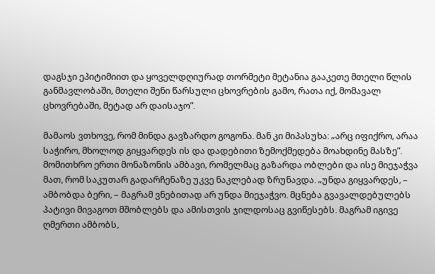დაგსჯი ეპიტიმიით და ყოველდღიურად თორმეტი მეტანია გააკეთე მთელი წლის განმავლობაში, მთელი შენი წარსული ცხოვრების გამო, რათა იქ, მომავალ ცხოვრებაში, მეტად არ დაისაჯო“.

მამაოს ვთხოვე, რომ მინდა გავზარდო გოგონა. მან კი მიპასუხა: „არც იფიქრო, არაა საჭირო, მხოლოდ გიყვარდეს ის და დადებითი ზემოქმედება მოახდინე მასზე“. მომითხრო ერთი მონაზონის ამბავი, რომელმაც გაზარდა ობლები და ისე მიეჯაჭვა მათ, რომ საკუთარ გადარჩენაზე უკვე ნაკლებად ზრუნავდა. „უნდა გიყვარდეს, – ამბობდა ბერი, – მაგრამ ვნებითად არ უნდა მიეჯაჭვო. მცნება გვავალდებულებს პატივი მივაგოთ მშობლებს და ამისთვის ჯილდოსაც გვიწესებს. მაგრამ იგივე ღმერთი ამბობს,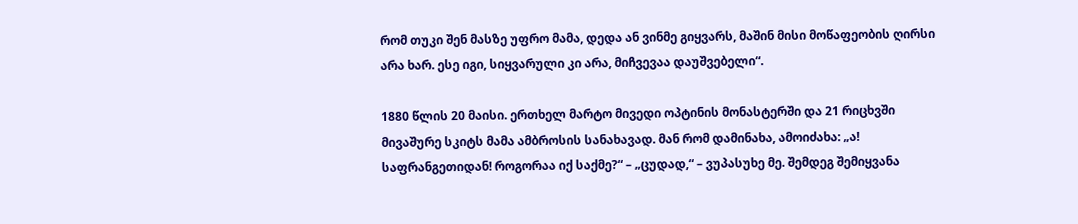რომ თუკი შენ მასზე უფრო მამა, დედა ან ვინმე გიყვარს, მაშინ მისი მოწაფეობის ღირსი არა ხარ. ესე იგი, სიყვარული კი არა, მიჩვევაა დაუშვებელი“.

1880 წლის 20 მაისი. ერთხელ მარტო მივედი ოპტინის მონასტერში და 21 რიცხვში მივაშურე სკიტს მამა ამბროსის სანახავად. მან რომ დამინახა, ამოიძახა: „ა! საფრანგეთიდან! როგორაა იქ საქმე?“ – „ცუდად,“ – ვუპასუხე მე. შემდეგ შემიყვანა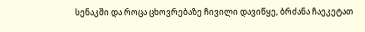სენაკში და როცა ცხოვრებაზე ჩივილი დავიწყე, ბრძანა ჩაეკეტათ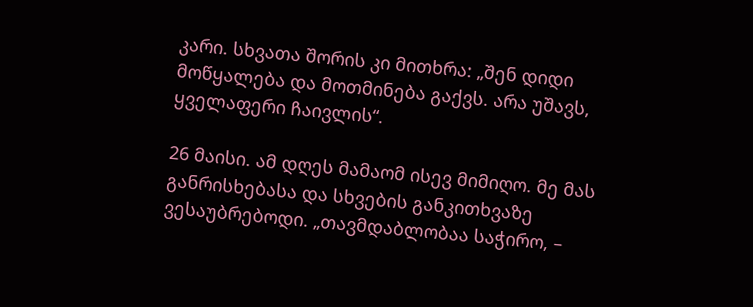კარი. სხვათა შორის კი მითხრა: „შენ დიდი მოწყალება და მოთმინება გაქვს. არა უშავს, ყველაფერი ჩაივლის“.

26 მაისი. ამ დღეს მამაომ ისევ მიმიღო. მე მას განრისხებასა და სხვების განკითხვაზე ვესაუბრებოდი. „თავმდაბლობაა საჭირო, –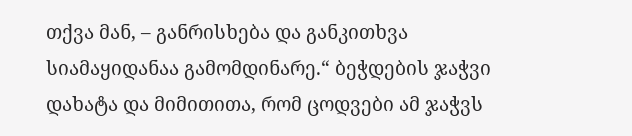თქვა მან, – განრისხება და განკითხვა სიამაყიდანაა გამომდინარე.“ ბეჭდების ჯაჭვი დახატა და მიმითითა, რომ ცოდვები ამ ჯაჭვს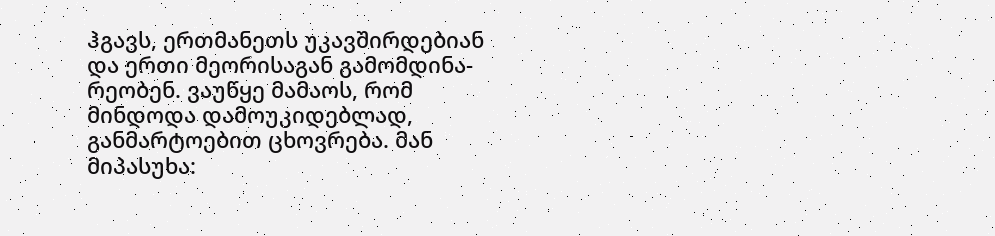ჰგავს, ერთმანეთს უკავშირდებიან და ერთი მეორისაგან გამომდინა-რეობენ. ვაუწყე მამაოს, რომ მინდოდა დამოუკიდებლად, განმარტოებით ცხოვრება. მან მიპასუხა: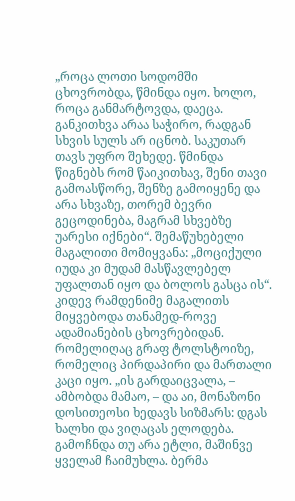„როცა ლოთი სოდომში ცხოვრობდა, წმინდა იყო. ხოლო, როცა განმარტოვდა, დაეცა. განკითხვა არაა საჭირო, რადგან სხვის სულს არ იცნობ. საკუთარ თავს უფრო შეხედე. წმინდა წიგნებს რომ წაიკითხავ, შენი თავი გამოასწორე, შენზე გამოიყენე და არა სხვაზე, თორემ ბევრი გეცოდინება, მაგრამ სხვებზე უარესი იქნები“. შემაწუხებელი მაგალითი მომიყვანა: „მოციქული იუდა კი მუდამ მასწავლებელ უფალთან იყო და ბოლოს გასცა ის“. კიდევ რამდენიმე მაგალითს მიყვებოდა თანამედ-როვე ადამიანების ცხოვრებიდან. რომელიღაც გრაფ ტოლსტოიზე, რომელიც პირდაპირი და მართალი კაცი იყო. „ის გარდაიცვალა, – ამბობდა მამაო, – და აი, მონაზონი დოსითეოსი ხედავს სიზმარს: დგას ხალხი და ვიღაცას ელოდება. გამოჩნდა თუ არა ეტლი, მაშინვე ყველამ ჩაიმუხლა. ბერმა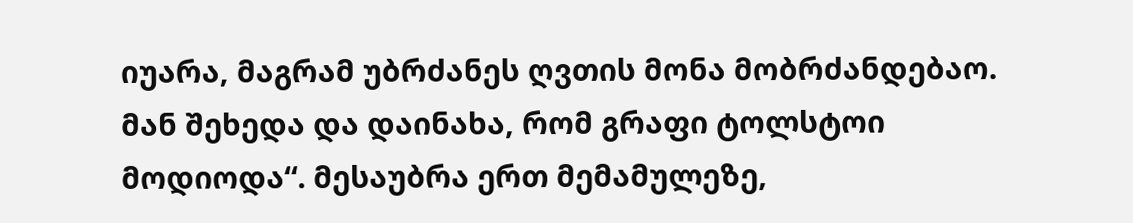იუარა, მაგრამ უბრძანეს ღვთის მონა მობრძანდებაო. მან შეხედა და დაინახა, რომ გრაფი ტოლსტოი მოდიოდა“. მესაუბრა ერთ მემამულეზე,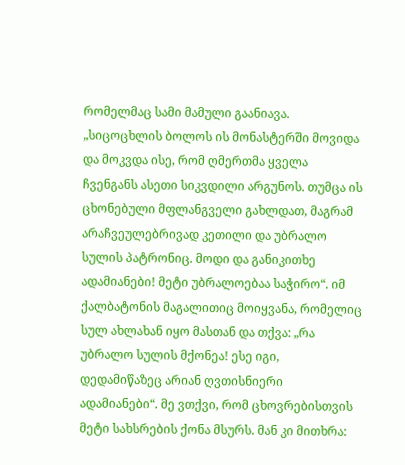რომელმაც სამი მამული გაანიავა. „სიცოცხლის ბოლოს ის მონასტერში მოვიდა და მოკვდა ისე, რომ ღმერთმა ყველა ჩვენგანს ასეთი სიკვდილი არგუნოს. თუმცა ის ცხონებული მფლანგველი გახლდათ, მაგრამ არაჩვეულებრივად კეთილი და უბრალო სულის პატრონიც. მოდი და განიკითხე ადამიანები! მეტი უბრალოებაა საჭირო“. იმ ქალბატონის მაგალითიც მოიყვანა, რომელიც სულ ახლახან იყო მასთან და თქვა: „რა უბრალო სულის მქონეა! ესე იგი, დედამიწაზეც არიან ღვთისნიერი ადამიანები“. მე ვთქვი, რომ ცხოვრებისთვის მეტი სახსრების ქონა მსურს. მან კი მითხრა: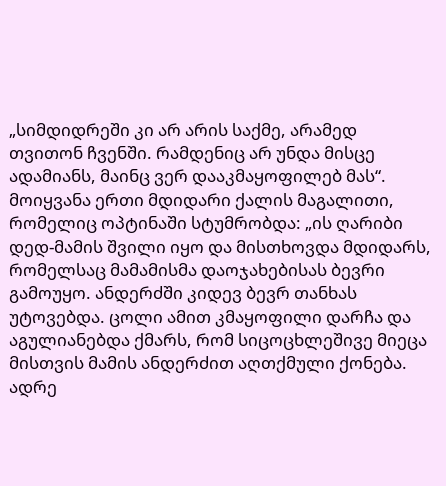„სიმდიდრეში კი არ არის საქმე, არამედ თვითონ ჩვენში. რამდენიც არ უნდა მისცე ადამიანს, მაინც ვერ დააკმაყოფილებ მას“. მოიყვანა ერთი მდიდარი ქალის მაგალითი, რომელიც ოპტინაში სტუმრობდა: „ის ღარიბი დედ-მამის შვილი იყო და მისთხოვდა მდიდარს, რომელსაც მამამისმა დაოჯახებისას ბევრი გამოუყო. ანდერძში კიდევ ბევრ თანხას უტოვებდა. ცოლი ამით კმაყოფილი დარჩა და აგულიანებდა ქმარს, რომ სიცოცხლეშივე მიეცა მისთვის მამის ანდერძით აღთქმული ქონება. ადრე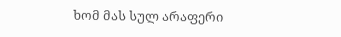ხომ მას სულ არაფერი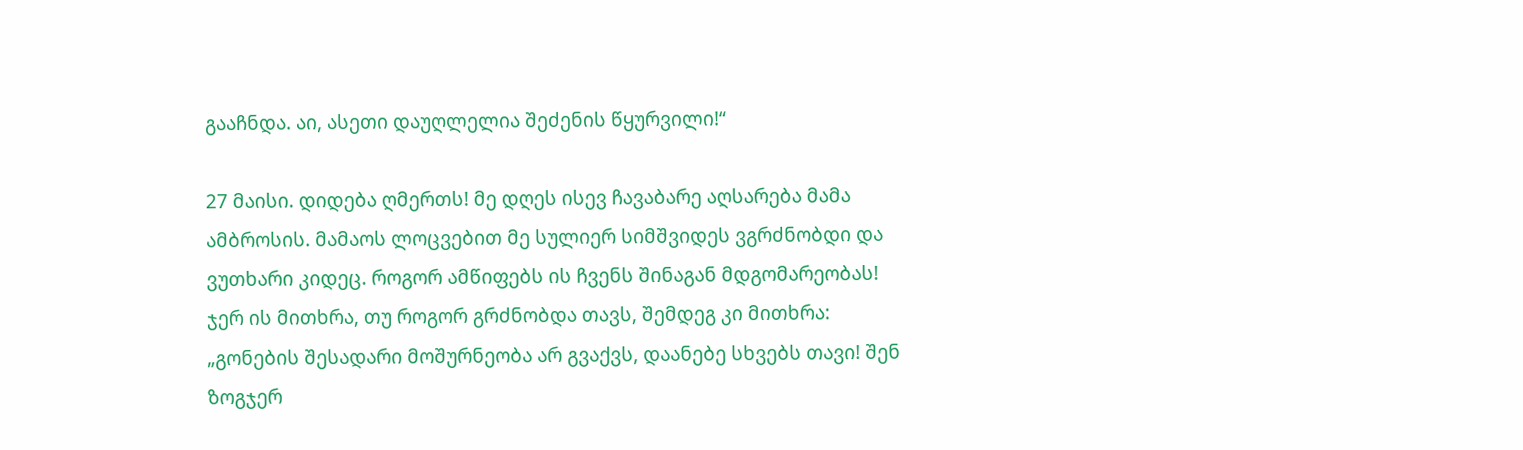გააჩნდა. აი, ასეთი დაუღლელია შეძენის წყურვილი!“

27 მაისი. დიდება ღმერთს! მე დღეს ისევ ჩავაბარე აღსარება მამა ამბროსის. მამაოს ლოცვებით მე სულიერ სიმშვიდეს ვგრძნობდი და ვუთხარი კიდეც. როგორ ამწიფებს ის ჩვენს შინაგან მდგომარეობას! ჯერ ის მითხრა, თუ როგორ გრძნობდა თავს, შემდეგ კი მითხრა: „გონების შესადარი მოშურნეობა არ გვაქვს, დაანებე სხვებს თავი! შენ ზოგჯერ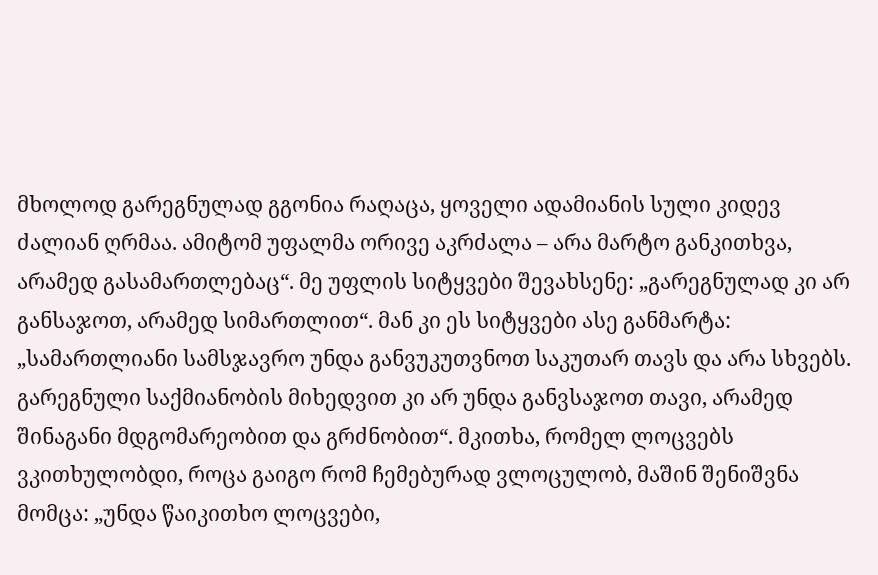მხოლოდ გარეგნულად გგონია რაღაცა, ყოველი ადამიანის სული კიდევ ძალიან ღრმაა. ამიტომ უფალმა ორივე აკრძალა – არა მარტო განკითხვა, არამედ გასამართლებაც“. მე უფლის სიტყვები შევახსენე: „გარეგნულად კი არ განსაჯოთ, არამედ სიმართლით“. მან კი ეს სიტყვები ასე განმარტა: „სამართლიანი სამსჯავრო უნდა განვუკუთვნოთ საკუთარ თავს და არა სხვებს. გარეგნული საქმიანობის მიხედვით კი არ უნდა განვსაჯოთ თავი, არამედ შინაგანი მდგომარეობით და გრძნობით“. მკითხა, რომელ ლოცვებს ვკითხულობდი, როცა გაიგო რომ ჩემებურად ვლოცულობ, მაშინ შენიშვნა მომცა: „უნდა წაიკითხო ლოცვები,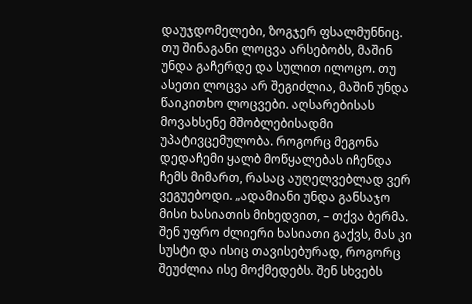დაუჯდომელები, ზოგჯერ ფსალმუნნიც. თუ შინაგანი ლოცვა არსებობს, მაშინ უნდა გაჩერდე და სულით ილოცო. თუ ასეთი ლოცვა არ შეგიძლია, მაშინ უნდა წაიკითხო ლოცვები. აღსარებისას მოვახსენე მშობლებისადმი უპატივცემულობა. როგორც მეგონა დედაჩემი ყალბ მოწყალებას იჩენდა ჩემს მიმართ, რასაც აუღელვებლად ვერ ვეგუებოდი. „ადამიანი უნდა განსაჯო მისი ხასიათის მიხედვით, – თქვა ბერმა. შენ უფრო ძლიერი ხასიათი გაქვს, მას კი სუსტი და ისიც თავისებურად, როგორც შეუძლია ისე მოქმედებს. შენ სხვებს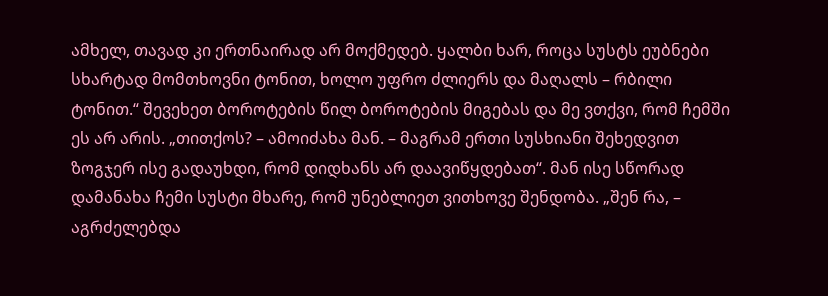ამხელ, თავად კი ერთნაირად არ მოქმედებ. ყალბი ხარ, როცა სუსტს ეუბნები სხარტად მომთხოვნი ტონით, ხოლო უფრო ძლიერს და მაღალს – რბილი ტონით.“ შევეხეთ ბოროტების წილ ბოროტების მიგებას და მე ვთქვი, რომ ჩემში ეს არ არის. „თითქოს? – ამოიძახა მან. – მაგრამ ერთი სუსხიანი შეხედვით ზოგჯერ ისე გადაუხდი, რომ დიდხანს არ დაავიწყდებათ“. მან ისე სწორად დამანახა ჩემი სუსტი მხარე, რომ უნებლიეთ ვითხოვე შენდობა. „შენ რა, – აგრძელებდა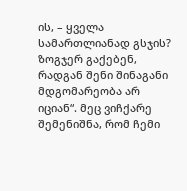ის, – ყველა სამართლიანად გსჯის? ზოგჯერ გაქებენ, რადგან შენი შინაგანი მდგომარეობა არ იციან“. მეც ვიჩქარე შემენიშნა, რომ ჩემი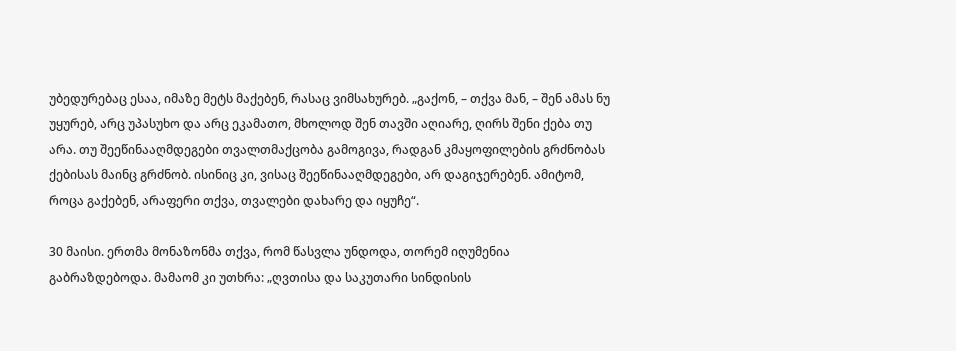უბედურებაც ესაა, იმაზე მეტს მაქებენ, რასაც ვიმსახურებ. „გაქონ, – თქვა მან, – შენ ამას ნუ უყურებ, არც უპასუხო და არც ეკამათო, მხოლოდ შენ თავში აღიარე, ღირს შენი ქება თუ არა. თუ შეეწინააღმდეგები თვალთმაქცობა გამოგივა, რადგან კმაყოფილების გრძნობას ქებისას მაინც გრძნობ. ისინიც კი, ვისაც შეეწინააღმდეგები, არ დაგიჯერებენ. ამიტომ, როცა გაქებენ, არაფერი თქვა, თვალები დახარე და იყუჩე“.

30 მაისი. ერთმა მონაზონმა თქვა, რომ წასვლა უნდოდა, თორემ იღუმენია გაბრაზდებოდა. მამაომ კი უთხრა: „ღვთისა და საკუთარი სინდისის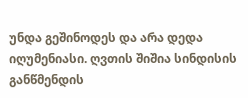უნდა გეშინოდეს და არა დედა იღუმენიასი. ღვთის შიშია სინდისის განწმენდის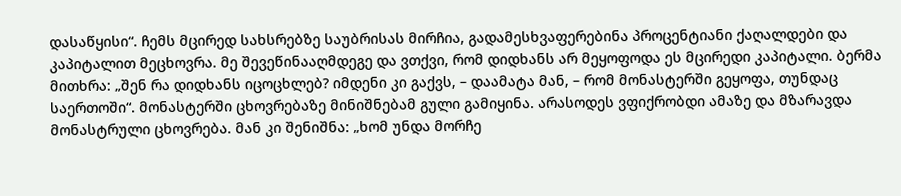დასაწყისი“. ჩემს მცირედ სახსრებზე საუბრისას მირჩია, გადამესხვაფერებინა პროცენტიანი ქაღალდები და კაპიტალით მეცხოვრა. მე შევეწინააღმდეგე და ვთქვი, რომ დიდხანს არ მეყოფოდა ეს მცირედი კაპიტალი. ბერმა მითხრა: „შენ რა დიდხანს იცოცხლებ? იმდენი კი გაქვს, – დაამატა მან, – რომ მონასტერში გეყოფა, თუნდაც საერთოში“. მონასტერში ცხოვრებაზე მინიშნებამ გული გამიყინა. არასოდეს ვფიქრობდი ამაზე და მზარავდა მონასტრული ცხოვრება. მან კი შენიშნა: „ხომ უნდა მორჩე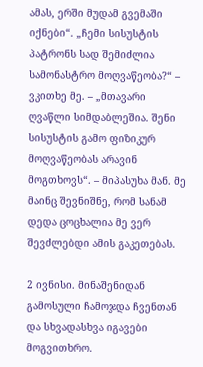ამას, ერში მუდამ გვემაში იქნები“. „ჩემი სისუსტის პატრონს სად შემიძლია სამონასტრო მოღვაწეობა?“ – ვკითხე მე. – „მთავარი ღვაწლი სიმდაბლეშია. შენი სისუსტის გამო ფიზიკურ მოღვაწეობას არავინ მოგთხოვს“. – მიპასუხა მან. მე მაინც შევნიშნე, რომ სანამ დედა ცოცხალია მე ვერ შევძლებდი ამის გაკეთებას.

2 ივნისი. მინაშენიდან გამოსული ჩამოჯდა ჩვენთან და სხვადასხვა იგავები მოგვითხრო.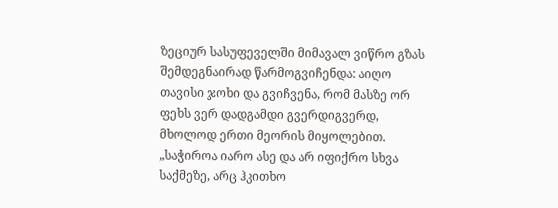ზეციურ სასუფეველში მიმავალ ვიწრო გზას შემდეგნაირად წარმოგვიჩენდა: აიღო თავისი ჯოხი და გვიჩვენა, რომ მასზე ორ ფეხს ვერ დადგამდი გვერდიგვერდ, მხოლოდ ერთი მეორის მიყოლებით. „საჭიროა იარო ასე და არ იფიქრო სხვა საქმეზე, არც ჰკითხო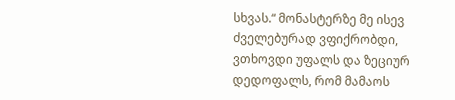სხვას.“ მონასტერზე მე ისევ ძველებურად ვფიქრობდი, ვთხოვდი უფალს და ზეციურ დედოფალს, რომ მამაოს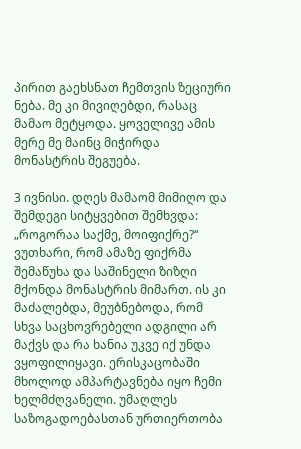პირით გაეხსნათ ჩემთვის ზეციური ნება. მე კი მივიღებდი, რასაც მამაო მეტყოდა. ყოველივე ამის მერე მე მაინც მიჭირდა მონასტრის შეგუება.

3 ივნისი. დღეს მამაომ მიმიღო და შემდეგი სიტყვებით შემხვდა: „როგორაა საქმე, მოიფიქრე?“ ვუთხარი, რომ ამაზე ფიქრმა შემაწუხა და საშინელი ზიზღი მქონდა მონასტრის მიმართ. ის კი მაძალებდა, მეუბნებოდა, რომ სხვა საცხოვრებელი ადგილი არ მაქვს და რა ხანია უკვე იქ უნდა ვყოფილიყავი. ერისკაცობაში მხოლოდ ამპარტავნება იყო ჩემი ხელმძღვანელი. უმაღლეს საზოგადოებასთან ურთიერთობა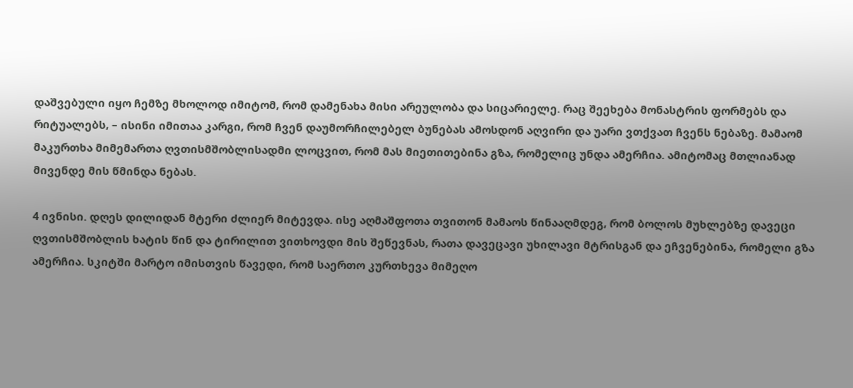დაშვებული იყო ჩემზე მხოლოდ იმიტომ, რომ დამენახა მისი არეულობა და სიცარიელე. რაც შეეხება მონასტრის ფორმებს და რიტუალებს, – ისინი იმითაა კარგი, რომ ჩვენ დაუმორჩილებელ ბუნებას ამოსდონ აღვირი და უარი ვთქვათ ჩვენს ნებაზე. მამაომ მაკურთხა მიმემართა ღვთისმშობლისადმი ლოცვით, რომ მას მიეთითებინა გზა, რომელიც უნდა ამერჩია. ამიტომაც მთლიანად მივენდე მის წმინდა ნებას.

4 ივნისი. დღეს დილიდან მტერი ძლიერ მიტევდა. ისე აღმაშფოთა თვითონ მამაოს წინააღმდეგ, რომ ბოლოს მუხლებზე დავეცი ღვთისმშობლის ხატის წინ და ტირილით ვითხოვდი მის შეწევნას, რათა დავეცავი უხილავი მტრისგან და ეჩვენებინა, რომელი გზა ამერჩია. სკიტში მარტო იმისთვის წავედი, რომ საერთო კურთხევა მიმეღო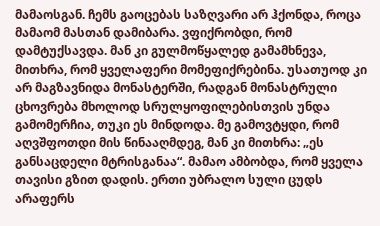მამაოსგან. ჩემს გაოცებას საზღვარი არ ჰქონდა, როცა მამაომ მასთან დამიბარა. ვფიქრობდი, რომ დამტუქსავდა. მან კი გულმოწყალედ გამამხნევა, მითხრა, რომ ყველაფერი მომეფიქრებინა. უსათუოდ კი არ მაგზავნიდა მონასტერში, რადგან მონასტრული ცხოვრება მხოლოდ სრულყოფილებისთვის უნდა გამომერჩია, თუკი ეს მინდოდა. მე გამოვტყდი, რომ აღვშფოთდი მის წინააღმდეგ, მან კი მითხრა: „ეს განსაცდელი მტრისგანაა“. მამაო ამბობდა, რომ ყველა თავისი გზით დადის. ერთი უბრალო სული ცუდს არაფერს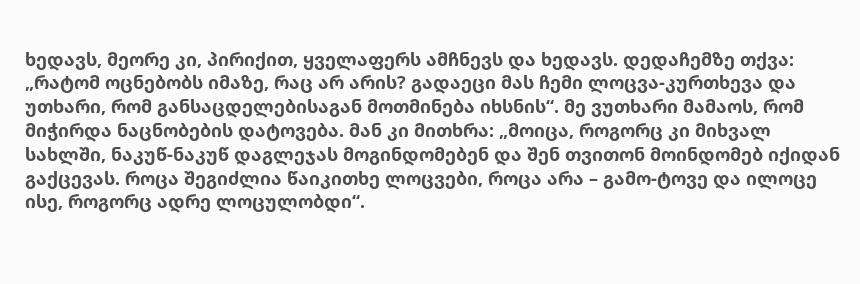ხედავს, მეორე კი, პირიქით, ყველაფერს ამჩნევს და ხედავს. დედაჩემზე თქვა: „რატომ ოცნებობს იმაზე, რაც არ არის? გადაეცი მას ჩემი ლოცვა-კურთხევა და უთხარი, რომ განსაცდელებისაგან მოთმინება იხსნის“. მე ვუთხარი მამაოს, რომ მიჭირდა ნაცნობების დატოვება. მან კი მითხრა: „მოიცა, როგორც კი მიხვალ სახლში, ნაკუწ-ნაკუწ დაგლეჯას მოგინდომებენ და შენ თვითონ მოინდომებ იქიდან გაქცევას. როცა შეგიძლია წაიკითხე ლოცვები, როცა არა – გამო-ტოვე და ილოცე ისე, როგორც ადრე ლოცულობდი“.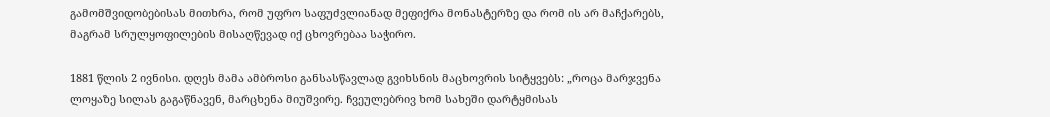გამომშვიდობებისას მითხრა, რომ უფრო საფუძვლიანად მეფიქრა მონასტერზე და რომ ის არ მაჩქარებს, მაგრამ სრულყოფილების მისაღწევად იქ ცხოვრებაა საჭირო.

1881 წლის 2 ივნისი. დღეს მამა ამბროსი განსასწავლად გვიხსნის მაცხოვრის სიტყვებს: „როცა მარჯვენა ლოყაზე სილას გაგაწნავენ, მარცხენა მიუშვირე. ჩვეულებრივ ხომ სახეში დარტყმისას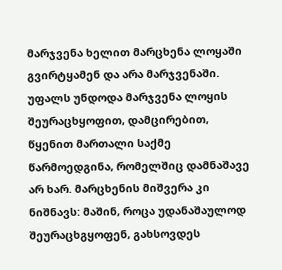მარჯვენა ხელით მარცხენა ლოყაში გვირტყამენ და არა მარჯვენაში. უფალს უნდოდა მარჯვენა ლოყის შეურაცხყოფით, დამცირებით, წყენით მართალი საქმე წარმოედგინა, რომელშიც დამნაშავე არ ხარ. მარცხენის მიშვერა კი ნიშნავს: მაშინ, როცა უდანაშაულოდ შეურაცხგყოფენ, გახსოვდეს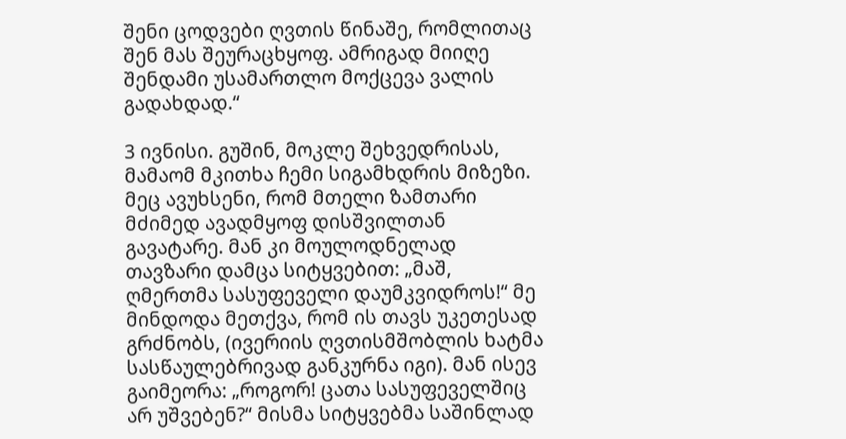შენი ცოდვები ღვთის წინაშე, რომლითაც შენ მას შეურაცხყოფ. ამრიგად მიიღე შენდამი უსამართლო მოქცევა ვალის გადახდად.“

3 ივნისი. გუშინ, მოკლე შეხვედრისას, მამაომ მკითხა ჩემი სიგამხდრის მიზეზი. მეც ავუხსენი, რომ მთელი ზამთარი მძიმედ ავადმყოფ დისშვილთან გავატარე. მან კი მოულოდნელად თავზარი დამცა სიტყვებით: „მაშ, ღმერთმა სასუფეველი დაუმკვიდროს!“ მე მინდოდა მეთქვა, რომ ის თავს უკეთესად გრძნობს, (ივერიის ღვთისმშობლის ხატმა სასწაულებრივად განკურნა იგი). მან ისევ გაიმეორა: „როგორ! ცათა სასუფეველშიც არ უშვებენ?“ მისმა სიტყვებმა საშინლად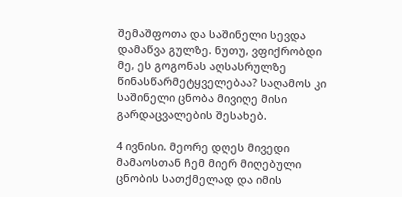შემაშფოთა და საშინელი სევდა დამაწვა გულზე. ნუთუ, ვფიქრობდი მე, ეს გოგონას აღსასრულზე წინასწარმეტყველებაა? საღამოს კი საშინელი ცნობა მივიღე მისი გარდაცვალების შესახებ.

4 ივნისი. მეორე დღეს მივედი მამაოსთან ჩემ მიერ მიღებული ცნობის სათქმელად და იმის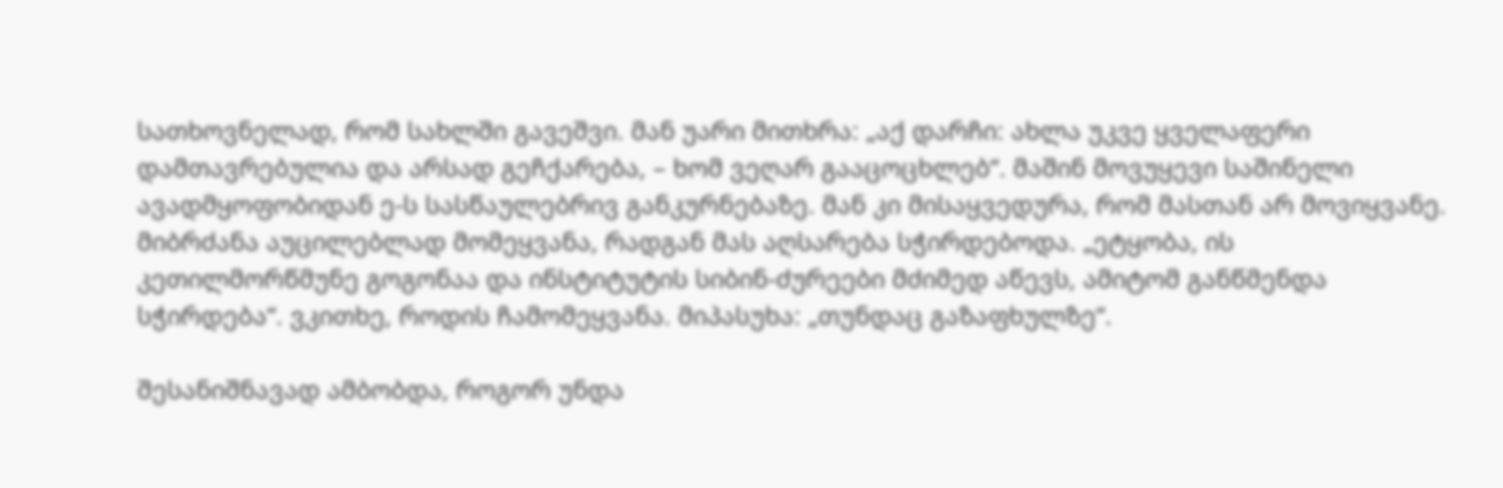სათხოვნელად, რომ სახლში გავეშვი. მან უარი მითხრა: „აქ დარჩი: ახლა უკვე ყველაფერი დამთავრებულია და არსად გეჩქარება, – ხომ ვეღარ გააცოცხლებ“. მაშინ მოვუყევი საშინელი ავადმყოფობიდან ე-ს სასწაულებრივ განკურნებაზე. მან კი მისაყვედურა, რომ მასთან არ მოვიყვანე. მიბრძანა აუცილებლად მომეყვანა, რადგან მას აღსარება სჭირდებოდა. „ეტყობა, ის კეთილმორწმუნე გოგონაა და ინსტიტუტის სიბინ-ძურეები მძიმედ აწევს, ამიტომ განწმენდა სჭირდება“. ვკითხე, როდის ჩამომეყვანა. მიპასუხა: „თუნდაც გაზაფხულზე“.

შესანიშნავად ამბობდა, როგორ უნდა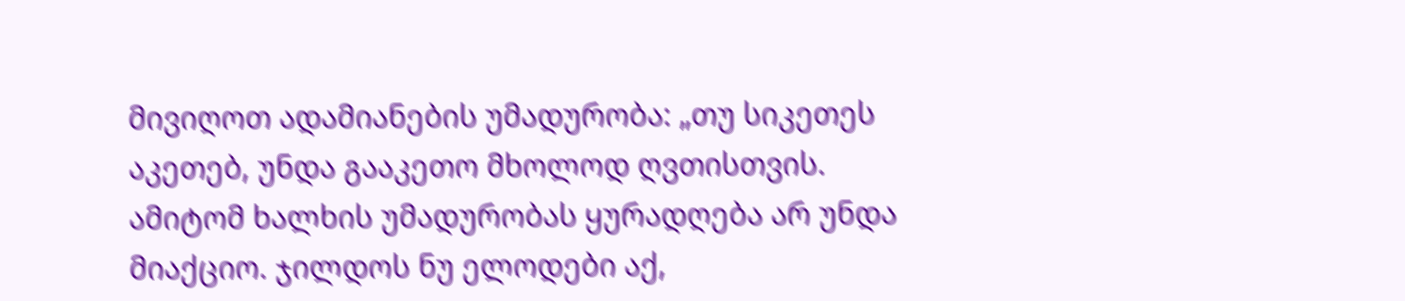მივიღოთ ადამიანების უმადურობა: „თუ სიკეთეს აკეთებ, უნდა გააკეთო მხოლოდ ღვთისთვის. ამიტომ ხალხის უმადურობას ყურადღება არ უნდა მიაქციო. ჯილდოს ნუ ელოდები აქ,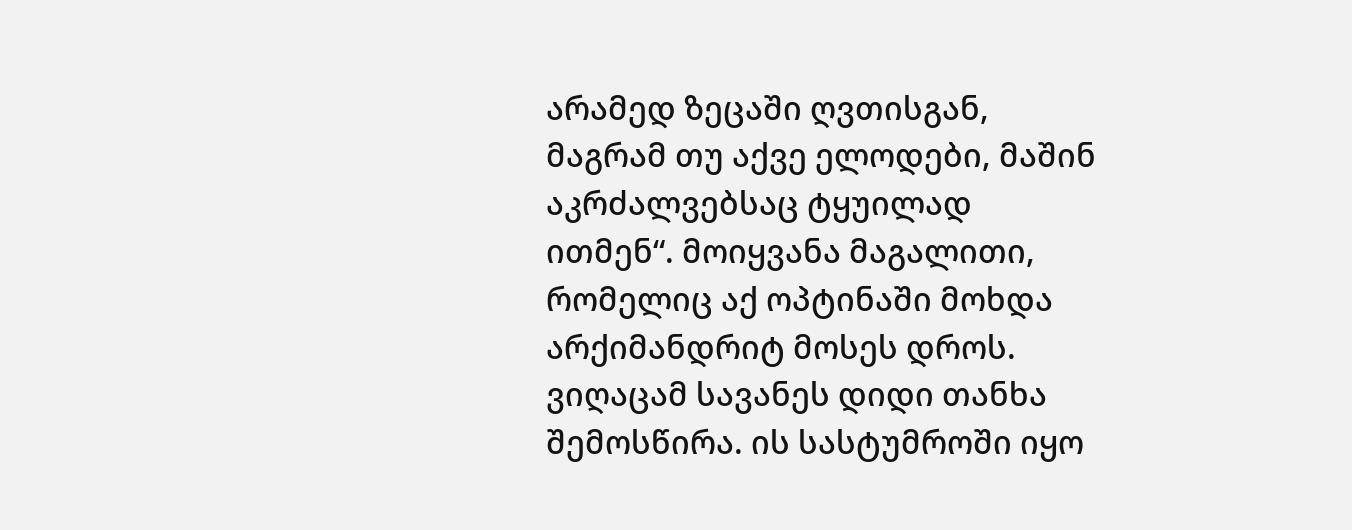არამედ ზეცაში ღვთისგან, მაგრამ თუ აქვე ელოდები, მაშინ აკრძალვებსაც ტყუილად ითმენ“. მოიყვანა მაგალითი, რომელიც აქ ოპტინაში მოხდა არქიმანდრიტ მოსეს დროს. ვიღაცამ სავანეს დიდი თანხა შემოსწირა. ის სასტუმროში იყო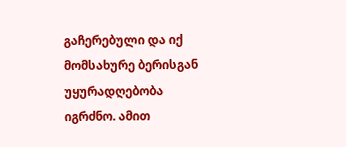გაჩერებული და იქ მომსახურე ბერისგან უყურადღებობა იგრძნო. ამით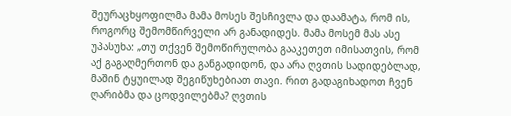შეურაცხყოფილმა მამა მოსეს შესჩივლა და დაამატა, რომ ის, როგორც შემომწირველი არ განადიდეს. მამა მოსემ მას ასე უპასუხა: „თუ თქვენ შემოწირულობა გააკეთეთ იმისათვის, რომ აქ გაგაღმერთონ და განგადიდონ, და არა ღვთის სადიდებლად, მაშინ ტყუილად შეგიწუხებიათ თავი. რით გადაგიხადოთ ჩვენ ღარიბმა და ცოდვილებმა? ღვთის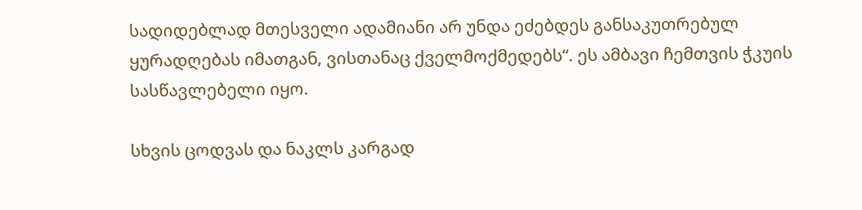სადიდებლად მთესველი ადამიანი არ უნდა ეძებდეს განსაკუთრებულ ყურადღებას იმათგან, ვისთანაც ქველმოქმედებს“. ეს ამბავი ჩემთვის ჭკუის სასწავლებელი იყო.

სხვის ცოდვას და ნაკლს კარგად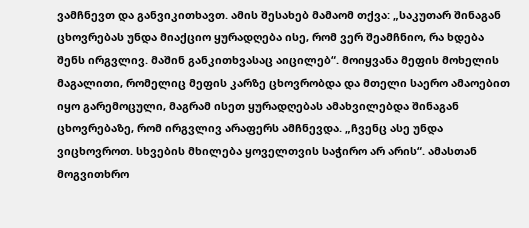ვამჩნევთ და განვიკითხავთ. ამის შესახებ მამაომ თქვა: „საკუთარ შინაგან ცხოვრებას უნდა მიაქციო ყურადღება ისე, რომ ვერ შეამჩნიო, რა ხდება შენს ირგვლივ. მაშინ განკითხვასაც აიცილებ“. მოიყვანა მეფის მოხელის მაგალითი, რომელიც მეფის კარზე ცხოვრობდა და მთელი საერო ამაოებით იყო გარემოცული, მაგრამ ისეთ ყურადღებას ამახვილებდა შინაგან ცხოვრებაზე, რომ ირგვლივ არაფერს ამჩნევდა. „ჩვენც ასე უნდა ვიცხოვროთ. სხვების მხილება ყოველთვის საჭირო არ არის“. ამასთან მოგვითხრო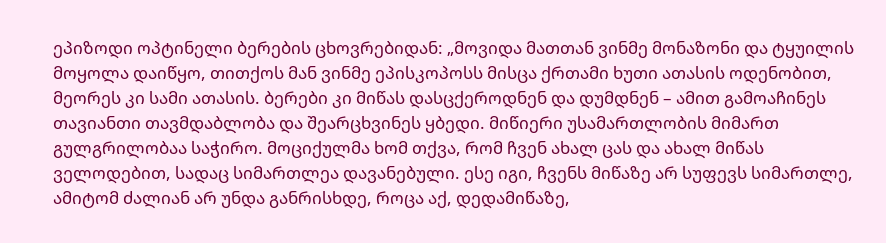ეპიზოდი ოპტინელი ბერების ცხოვრებიდან: „მოვიდა მათთან ვინმე მონაზონი და ტყუილის მოყოლა დაიწყო, თითქოს მან ვინმე ეპისკოპოსს მისცა ქრთამი ხუთი ათასის ოდენობით, მეორეს კი სამი ათასის. ბერები კი მიწას დასცქეროდნენ და დუმდნენ – ამით გამოაჩინეს თავიანთი თავმდაბლობა და შეარცხვინეს ყბედი. მიწიერი უსამართლობის მიმართ გულგრილობაა საჭირო. მოციქულმა ხომ თქვა, რომ ჩვენ ახალ ცას და ახალ მიწას ველოდებით, სადაც სიმართლეა დავანებული. ესე იგი, ჩვენს მიწაზე არ სუფევს სიმართლე, ამიტომ ძალიან არ უნდა განრისხდე, როცა აქ, დედამიწაზე,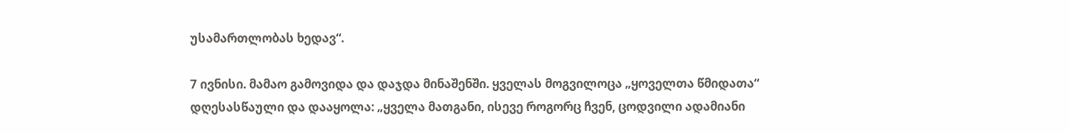უსამართლობას ხედავ“.

7 ივნისი. მამაო გამოვიდა და დაჯდა მინაშენში. ყველას მოგვილოცა „ყოველთა წმიდათა“ დღესასწაული და დააყოლა: „ყველა მათგანი, ისევე როგორც ჩვენ, ცოდვილი ადამიანი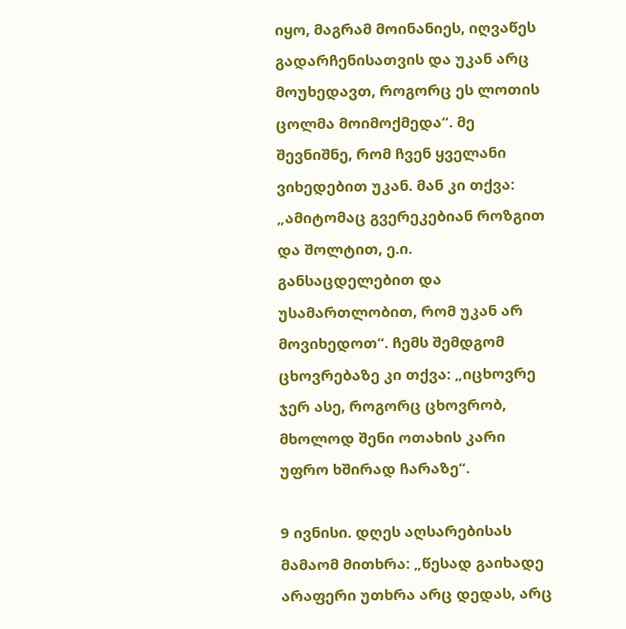იყო, მაგრამ მოინანიეს, იღვაწეს გადარჩენისათვის და უკან არც მოუხედავთ, როგორც ეს ლოთის ცოლმა მოიმოქმედა“. მე შევნიშნე, რომ ჩვენ ყველანი ვიხედებით უკან. მან კი თქვა: „ამიტომაც გვერეკებიან როზგით და შოლტით, ე.ი. განსაცდელებით და უსამართლობით, რომ უკან არ მოვიხედოთ“. ჩემს შემდგომ ცხოვრებაზე კი თქვა: „იცხოვრე ჯერ ასე, როგორც ცხოვრობ, მხოლოდ შენი ოთახის კარი უფრო ხშირად ჩარაზე“.

9 ივნისი. დღეს აღსარებისას მამაომ მითხრა: „წესად გაიხადე არაფერი უთხრა არც დედას, არც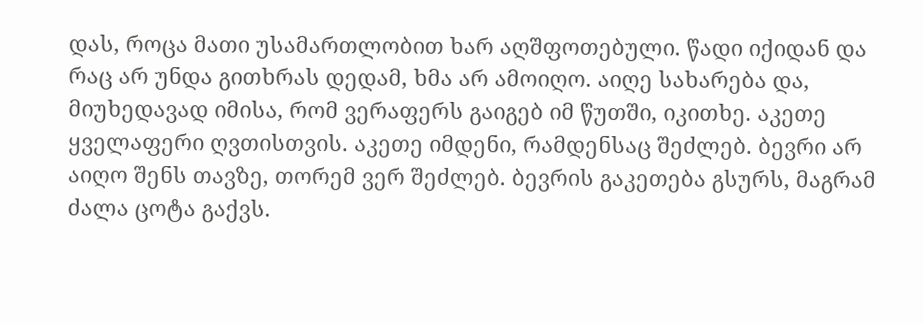დას, როცა მათი უსამართლობით ხარ აღშფოთებული. წადი იქიდან და რაც არ უნდა გითხრას დედამ, ხმა არ ამოიღო. აიღე სახარება და, მიუხედავად იმისა, რომ ვერაფერს გაიგებ იმ წუთში, იკითხე. აკეთე ყველაფერი ღვთისთვის. აკეთე იმდენი, რამდენსაც შეძლებ. ბევრი არ აიღო შენს თავზე, თორემ ვერ შეძლებ. ბევრის გაკეთება გსურს, მაგრამ ძალა ცოტა გაქვს.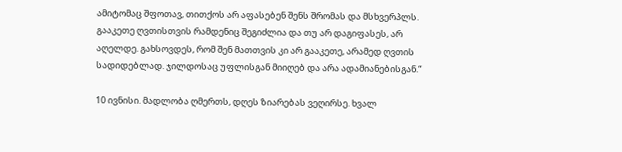ამიტომაც შფოთავ, თითქოს არ აფასებენ შენს შრომას და მსხვერპლს. გააკეთე ღვთისთვის რამდენიც შეგიძლია და თუ არ დაგიფასეს, არ აღელდე. გახსოვდეს, რომ შენ მათთვის კი არ გააკეთე, არამედ ღვთის სადიდებლად. ჯილდოსაც უფლისგან მიიღებ და არა ადამიანებისგან.“

10 ივნისი. მადლობა ღმერთს, დღეს ზიარებას ვეღირსე. ხვალ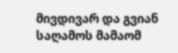მივდივარ და გვიან საღამოს მამაომ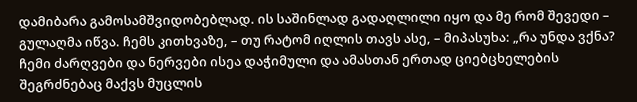დამიბარა გამოსამშვიდობებლად. ის საშინლად გადაღლილი იყო და მე რომ შევედი – გულაღმა იწვა. ჩემს კითხვაზე, – თუ რატომ იღლის თავს ასე, – მიპასუხა: „რა უნდა ვქნა? ჩემი ძარღვები და ნერვები ისეა დაჭიმული და ამასთან ერთად ციებცხელების შეგრძნებაც მაქვს მუცლის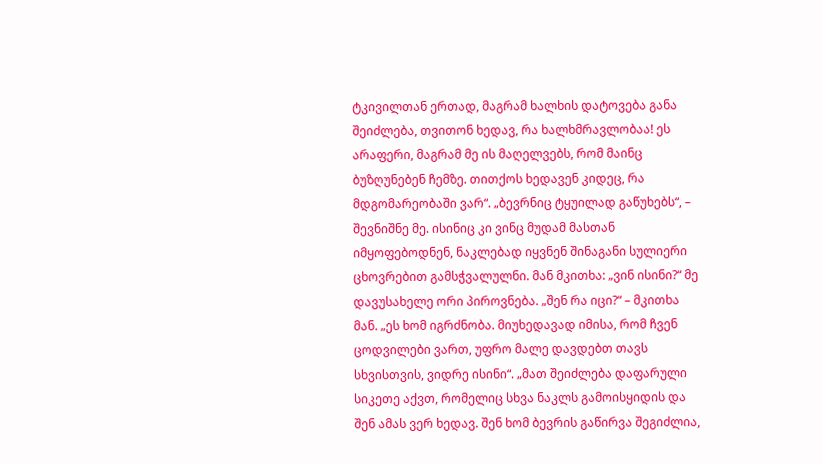ტკივილთან ერთად, მაგრამ ხალხის დატოვება განა შეიძლება, თვითონ ხედავ, რა ხალხმრავლობაა! ეს არაფერი, მაგრამ მე ის მაღელვებს, რომ მაინც ბუზღუნებენ ჩემზე. თითქოს ხედავენ კიდეც, რა მდგომარეობაში ვარ“. „ბევრნიც ტყუილად გაწუხებს“, – შევნიშნე მე. ისინიც კი ვინც მუდამ მასთან იმყოფებოდნენ, ნაკლებად იყვნენ შინაგანი სულიერი ცხოვრებით გამსჭვალულნი. მან მკითხა: „ვინ ისინი?“ მე დავუსახელე ორი პიროვნება. „შენ რა იცი?“ – მკითხა მან. „ეს ხომ იგრძნობა. მიუხედავად იმისა, რომ ჩვენ ცოდვილები ვართ, უფრო მალე დავდებთ თავს სხვისთვის, ვიდრე ისინი“. „მათ შეიძლება დაფარული სიკეთე აქვთ, რომელიც სხვა ნაკლს გამოისყიდის და შენ ამას ვერ ხედავ. შენ ხომ ბევრის გაწირვა შეგიძლია,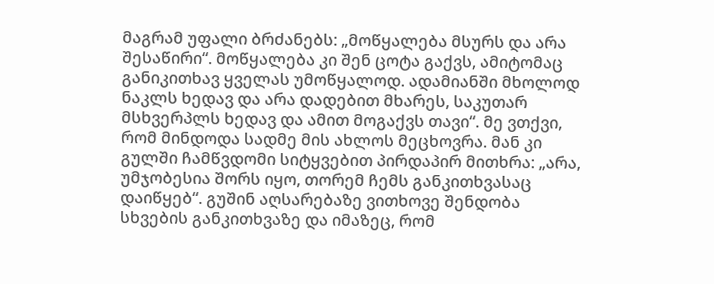მაგრამ უფალი ბრძანებს: „მოწყალება მსურს და არა შესაწირი“. მოწყალება კი შენ ცოტა გაქვს, ამიტომაც განიკითხავ ყველას უმოწყალოდ. ადამიანში მხოლოდ ნაკლს ხედავ და არა დადებით მხარეს, საკუთარ მსხვერპლს ხედავ და ამით მოგაქვს თავი“. მე ვთქვი, რომ მინდოდა სადმე მის ახლოს მეცხოვრა. მან კი გულში ჩამწვდომი სიტყვებით პირდაპირ მითხრა: „არა, უმჯობესია შორს იყო, თორემ ჩემს განკითხვასაც დაიწყებ“. გუშინ აღსარებაზე ვითხოვე შენდობა სხვების განკითხვაზე და იმაზეც, რომ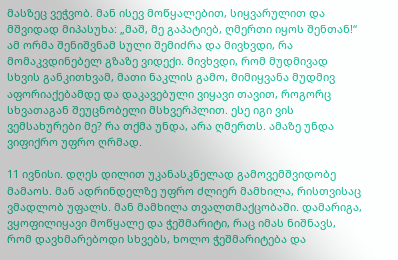მასზეც ვეჭვობ. მან ისევ მოწყალებით, სიყვარულით და მშვიდად მიპასუხა: „მაშ, მე გაპატიებ, ღმერთი იყოს შენთან!“ ამ ორმა შენიშვნამ სული შემიძრა და მივხვდი, რა მომაკვდინებელ გზაზე ვიდექი. მივხვდი, რომ მუდმივად სხვის განკითხვამ, მათი ნაკლის გამო, მიმიყვანა მუდმივ აფორიაქებამდე და დაკავებული ვიყავი თავით, როგორც სხვათაგან შეუცნობელი მსხვერპლით. ესე იგი ვის ვემსახურები მე? რა თქმა უნდა, არა ღმერთს. ამაზე უნდა ვიფიქრო უფრო ღრმად.

11 ივნისი. დღეს დილით უკანასკნელად გამოვემშვიდობე მამაოს. მან ადრინდელზე უფრო ძლიერ მამხილა, რისთვისაც ვმადლობ უფალს. მან მამხილა თვალთმაქცობაში. დამარიგა, ვყოფილიყავი მოწყალე და ჭეშმარიტი, რაც იმას ნიშნავს, რომ დავხმარებოდი სხვებს, ხოლო ჭეშმარიტება და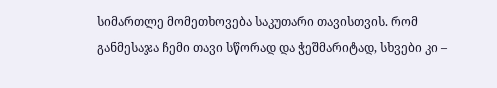სიმართლე მომეთხოვება საკუთარი თავისთვის. რომ განმესაჯა ჩემი თავი სწორად და ჭეშმარიტად, სხვები კი –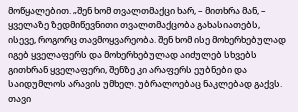მოწყალებით. „შენ ხომ თვალთმაქცი ხარ, – მითხრა მან, – ყველაზე ზედმიწევნითი თვალთმაქცობა გახასიათებს, ისევე, როგორც თავმოყვარეობა. შენ ხომ ისე მოხერხებულად იგებ ყველაფერს და მოხერხებულად აიძულებ სხვებს გითხრან ყველაფერი, შენზე კი არაფერს ეუბნები და საიდუმლოს არავის უმხელ. უბრალოებაც ნაკლებად გაქვს. თავი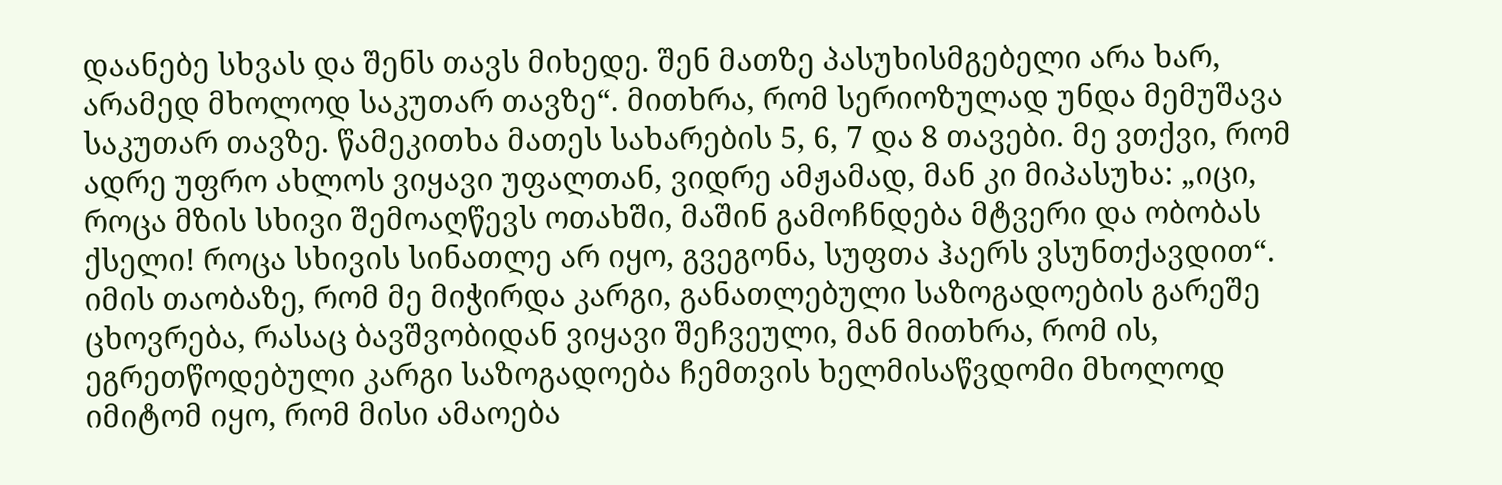დაანებე სხვას და შენს თავს მიხედე. შენ მათზე პასუხისმგებელი არა ხარ, არამედ მხოლოდ საკუთარ თავზე“. მითხრა, რომ სერიოზულად უნდა მემუშავა საკუთარ თავზე. წამეკითხა მათეს სახარების 5, 6, 7 და 8 თავები. მე ვთქვი, რომ ადრე უფრო ახლოს ვიყავი უფალთან, ვიდრე ამჟამად, მან კი მიპასუხა: „იცი, როცა მზის სხივი შემოაღწევს ოთახში, მაშინ გამოჩნდება მტვერი და ობობას ქსელი! როცა სხივის სინათლე არ იყო, გვეგონა, სუფთა ჰაერს ვსუნთქავდით“. იმის თაობაზე, რომ მე მიჭირდა კარგი, განათლებული საზოგადოების გარეშე ცხოვრება, რასაც ბავშვობიდან ვიყავი შეჩვეული, მან მითხრა, რომ ის, ეგრეთწოდებული კარგი საზოგადოება ჩემთვის ხელმისაწვდომი მხოლოდ იმიტომ იყო, რომ მისი ამაოება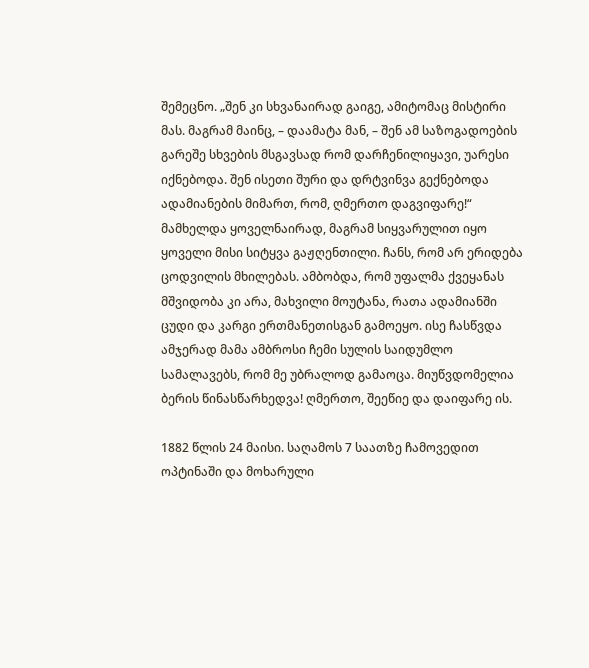შემეცნო. „შენ კი სხვანაირად გაიგე, ამიტომაც მისტირი მას. მაგრამ მაინც, – დაამატა მან, – შენ ამ საზოგადოების გარეშე სხვების მსგავსად რომ დარჩენილიყავი, უარესი იქნებოდა. შენ ისეთი შური და დრტვინვა გექნებოდა ადამიანების მიმართ, რომ, ღმერთო დაგვიფარე!“ მამხელდა ყოველნაირად, მაგრამ სიყვარულით იყო ყოველი მისი სიტყვა გაჟღენთილი. ჩანს, რომ არ ერიდება ცოდვილის მხილებას. ამბობდა, რომ უფალმა ქვეყანას მშვიდობა კი არა, მახვილი მოუტანა, რათა ადამიანში ცუდი და კარგი ერთმანეთისგან გამოეყო. ისე ჩასწვდა ამჯერად მამა ამბროსი ჩემი სულის საიდუმლო სამალავებს, რომ მე უბრალოდ გამაოცა. მიუწვდომელია ბერის წინასწარხედვა! ღმერთო, შეეწიე და დაიფარე ის.

1882 წლის 24 მაისი. საღამოს 7 საათზე ჩამოვედით ოპტინაში და მოხარული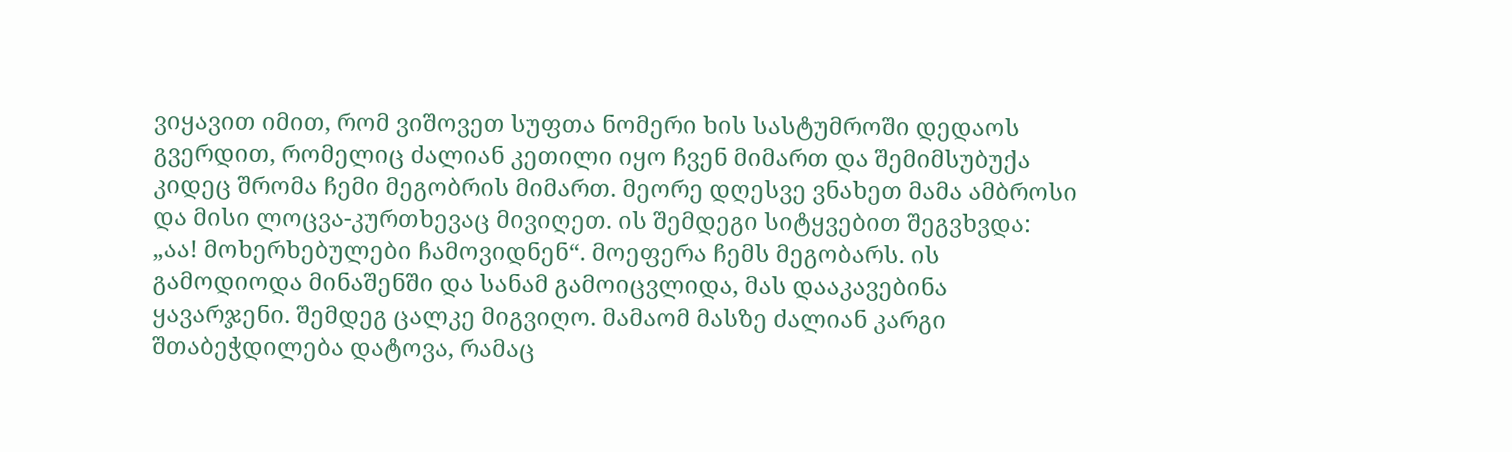ვიყავით იმით, რომ ვიშოვეთ სუფთა ნომერი ხის სასტუმროში დედაოს გვერდით, რომელიც ძალიან კეთილი იყო ჩვენ მიმართ და შემიმსუბუქა კიდეც შრომა ჩემი მეგობრის მიმართ. მეორე დღესვე ვნახეთ მამა ამბროსი და მისი ლოცვა-კურთხევაც მივიღეთ. ის შემდეგი სიტყვებით შეგვხვდა: „აა! მოხერხებულები ჩამოვიდნენ“. მოეფერა ჩემს მეგობარს. ის გამოდიოდა მინაშენში და სანამ გამოიცვლიდა, მას დააკავებინა ყავარჯენი. შემდეგ ცალკე მიგვიღო. მამაომ მასზე ძალიან კარგი შთაბეჭდილება დატოვა, რამაც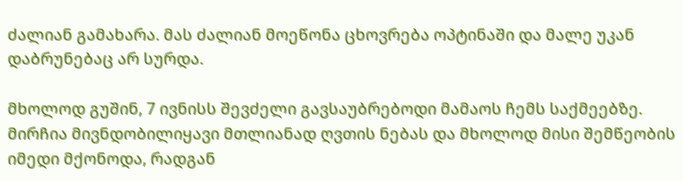ძალიან გამახარა. მას ძალიან მოეწონა ცხოვრება ოპტინაში და მალე უკან დაბრუნებაც არ სურდა.

მხოლოდ გუშინ, 7 ივნისს შევძელი გავსაუბრებოდი მამაოს ჩემს საქმეებზე. მირჩია მივნდობილიყავი მთლიანად ღვთის ნებას და მხოლოდ მისი შემწეობის იმედი მქონოდა, რადგან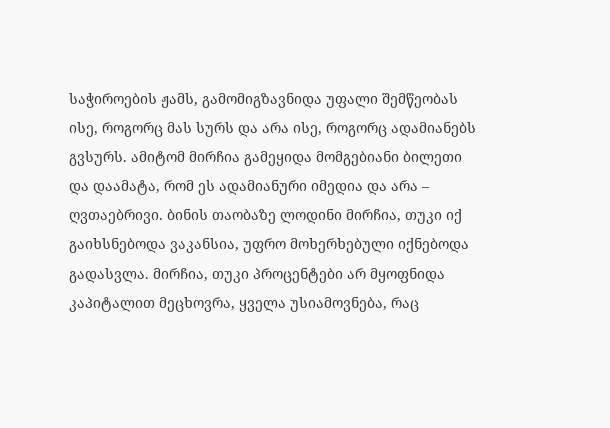საჭიროების ჟამს, გამომიგზავნიდა უფალი შემწეობას ისე, როგორც მას სურს და არა ისე, როგორც ადამიანებს გვსურს. ამიტომ მირჩია გამეყიდა მომგებიანი ბილეთი და დაამატა, რომ ეს ადამიანური იმედია და არა – ღვთაებრივი. ბინის თაობაზე ლოდინი მირჩია, თუკი იქ გაიხსნებოდა ვაკანსია, უფრო მოხერხებული იქნებოდა გადასვლა. მირჩია, თუკი პროცენტები არ მყოფნიდა კაპიტალით მეცხოვრა, ყველა უსიამოვნება, რაც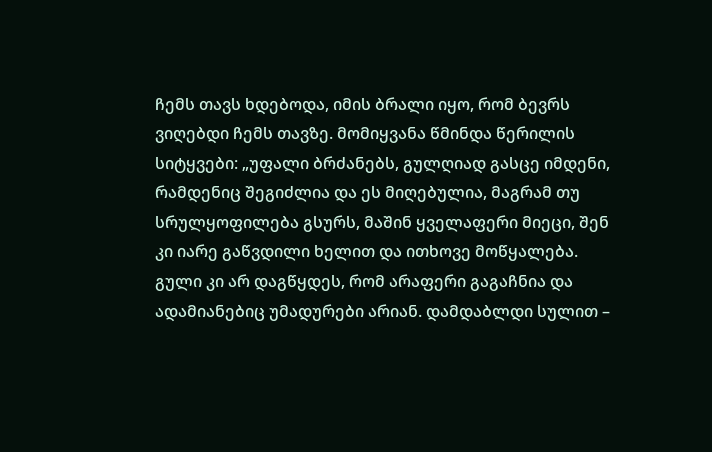ჩემს თავს ხდებოდა, იმის ბრალი იყო, რომ ბევრს ვიღებდი ჩემს თავზე. მომიყვანა წმინდა წერილის სიტყვები: „უფალი ბრძანებს, გულღიად გასცე იმდენი, რამდენიც შეგიძლია და ეს მიღებულია, მაგრამ თუ სრულყოფილება გსურს, მაშინ ყველაფერი მიეცი, შენ კი იარე გაწვდილი ხელით და ითხოვე მოწყალება. გული კი არ დაგწყდეს, რომ არაფერი გაგაჩნია და ადამიანებიც უმადურები არიან. დამდაბლდი სულით –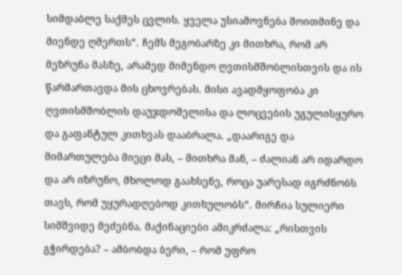სიმდაბლე საქმეს ცვლის. ყველა უსიამოვნება მოითმინე და მიენდე ღმერთს“. ჩემს მეგობარზე კი მითხრა, რომ არ მეზრუნა მასზე, არამედ მიმენდო ღვთისმშობლისთვის და ის წარმართავდა მის ცხოვრებას. მისი ავადმყოფობა კი ღვთისმშობლის დაუჯდომელისა და ლოცვების უგულისყურო და გაფანტულ კითხვას დააბრალა. „დაარიგე და მიმართულება მიეცი მას, – მითხრა მან, – ძალიან არ იდარდო და არ იზრუნო, მხოლოდ გაახსენე, როცა უარესად იგრძნობს თავს, რომ უყურადღებოდ კითხულობს“. მირჩია სულიერი სიმშვიდე მეძებნა. მაქინაციები ამიკრძალა: „რისთვის გჭირდება? – ამბობდა ბერი, – რომ უფრო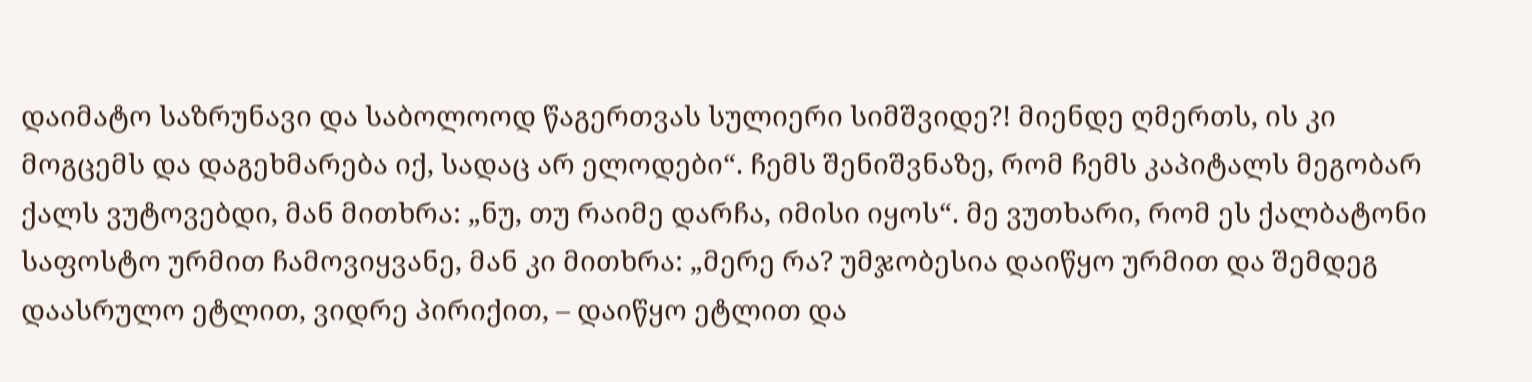დაიმატო საზრუნავი და საბოლოოდ წაგერთვას სულიერი სიმშვიდე?! მიენდე ღმერთს, ის კი მოგცემს და დაგეხმარება იქ, სადაც არ ელოდები“. ჩემს შენიშვნაზე, რომ ჩემს კაპიტალს მეგობარ ქალს ვუტოვებდი, მან მითხრა: „ნუ, თუ რაიმე დარჩა, იმისი იყოს“. მე ვუთხარი, რომ ეს ქალბატონი საფოსტო ურმით ჩამოვიყვანე, მან კი მითხრა: „მერე რა? უმჯობესია დაიწყო ურმით და შემდეგ დაასრულო ეტლით, ვიდრე პირიქით, – დაიწყო ეტლით და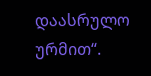დაასრულო ურმით“.